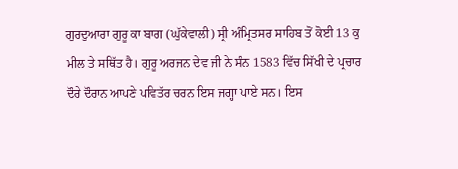ਗੁਰਦੁਆਰਾ ਗੁਰੂ ਕਾ ਬਾਗ (ਘੁੱਕੇਵਾਲੀ) ਸ੍ਰੀ ਅੰਮ੍ਰਿਤਸਰ ਸਾਹਿਬ ਤੋਂ ਕੋਈ 13 ਕੁ ਮੀਲ ਤੇ ਸਥਿੱਤ ਹੈ। ਗੁਰੂ ਅਰਜਨ ਦੇਵ ਜੀ ਨੇ ਸੰਨ 1583 ਵਿੱਚ ਸਿੱਖੀ ਦੇ ਪ੍ਰਚਾਰ ਦੌਰੇ ਦੌਰਾਨ ਆਪਣੇ ਪਵਿਤੱਰ ਚਰਨ ਇਸ ਜਗ੍ਹਾ ਪਾਏ ਸਨ। ਇਸ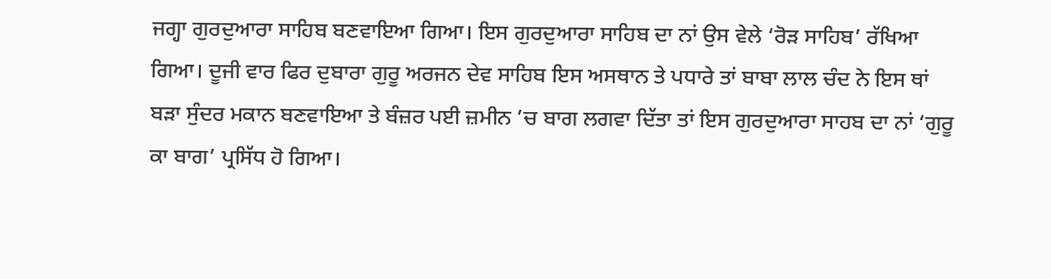ਜਗ੍ਹਾ ਗੁਰਦੁਆਰਾ ਸਾਹਿਬ ਬਣਵਾਇਆ ਗਿਆ। ਇਸ ਗੁਰਦੁਆਰਾ ਸਾਹਿਬ ਦਾ ਨਾਂ ਉਸ ਵੇਲੇ ‘ਰੋੜ ਸਾਹਿਬ’ ਰੱਖਿਆ ਗਿਆ। ਦੂਜੀ ਵਾਰ ਫਿਰ ਦੁਬਾਰਾ ਗੁਰੂ ਅਰਜਨ ਦੇਵ ਸਾਹਿਬ ਇਸ ਅਸਥਾਨ ਤੇ ਪਧਾਰੇ ਤਾਂ ਬਾਬਾ ਲਾਲ ਚੰਦ ਨੇ ਇਸ ਥਾਂ ਬੜਾ ਸੁੰਦਰ ਮਕਾਨ ਬਣਵਾਇਆ ਤੇ ਬੰਜ਼ਰ ਪਈ ਜ਼ਮੀਨ ’ਚ ਬਾਗ ਲਗਵਾ ਦਿੱਤਾ ਤਾਂ ਇਸ ਗੁਰਦੁਆਰਾ ਸਾਹਬ ਦਾ ਨਾਂ ‘ਗੁਰੂ ਕਾ ਬਾਗ’ ਪ੍ਰਸਿੱਧ ਹੋ ਗਿਆ।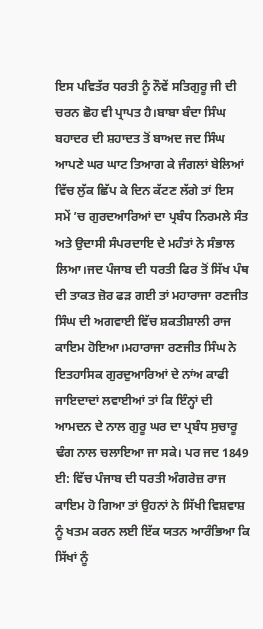ਇਸ ਪਵਿਤੱਰ ਧਰਤੀ ਨੂੰ ਨੌਵੇਂ ਸਤਿਗੁਰੂ ਜੀ ਦੀ ਚਰਨ ਛੋਹ ਵੀ ਪ੍ਰਾਪਤ ਹੈ।ਬਾਬਾ ਬੰਦਾ ਸਿੰਘ ਬਹਾਦਰ ਦੀ ਸ਼ਹਾਦਤ ਤੋਂ ਬਾਅਦ ਜਦ ਸਿੰਘ ਆਪਣੇ ਘਰ ਘਾਟ ਤਿਆਗ ਕੇ ਜੰਗਲਾਂ ਬੇਲਿਆਂ ਵਿੱਚ ਲੁੱਕ ਛਿੱਪ ਕੇ ਦਿਨ ਕੱਟਣ ਲੱਗੇ ਤਾਂ ਇਸ ਸਮੇਂ ’ਚ ਗੁਰਦਆਰਿਆਂ ਦਾ ਪ੍ਰਬੰਧ ਨਿਰਮਲੇ ਸੰਤ ਅਤੇ ਉਦਾਸੀ ਸੰਪਰਦਾਇ ਦੇ ਮਹੰਤਾਂ ਨੇ ਸੰਭਾਲ ਲਿਆ।ਜਦ ਪੰਜਾਬ ਦੀ ਧਰਤੀ ਫਿਰ ਤੋਂ ਸਿੱਖ ਪੰਥ ਦੀ ਤਾਕਤ ਜ਼ੋਰ ਫੜ ਗਈ ਤਾਂ ਮਹਾਰਾਜਾ ਰਣਜੀਤ ਸਿੰਘ ਦੀ ਅਗਵਾਈ ਵਿੱਚ ਸ਼ਕਤੀਸ਼ਾਲੀ ਰਾਜ ਕਾਇਮ ਹੋਇਆ।ਮਹਾਰਾਜਾ ਰਣਜੀਤ ਸਿੰਘ ਨੇ ਇਤਹਾਸਿਕ ਗੁਰਦੁਆਰਿਆਂ ਦੇ ਨਾਂਅ ਕਾਫੀ ਜਾਇਦਾਦਾਂ ਲਵਾਈਆਂ ਤਾਂ ਕਿ ਇੰਨ੍ਹਾਂ ਦੀ ਆਮਦਨ ਦੇ ਨਾਲ ਗੁਰੂ ਘਰ ਦਾ ਪ੍ਰਬੰਧ ਸੁਚਾਰੂ ਢੰਗ ਨਾਲ ਚਲਾਇਆ ਜਾ ਸਕੇ। ਪਰ ਜਦ 1849 ਈ: ਵਿੱਚ ਪੰਜਾਬ ਦੀ ਧਰਤੀ ਅੰਗਰੇਜ਼ ਰਾਜ ਕਾਇਮ ਹੋ ਗਿਆ ਤਾਂ ਉਹਨਾਂ ਨੇ ਸਿੱਖੀ ਵਿਸ਼ਵਾਸ਼ ਨੂੰ ਖਤਮ ਕਰਨ ਲਈ ਇੱਕ ਯਤਨ ਆਰੰਭਿਆ ਕਿ ਸਿੱਖਾਂ ਨੂੰ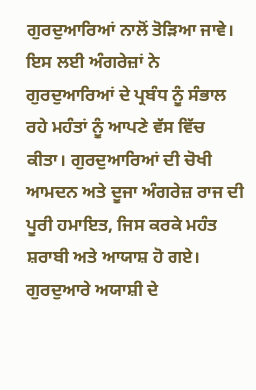ਗੁਰਦੁਆਰਿਆਂ ਨਾਲੋਂ ਤੋੜਿਆ ਜਾਵੇ। ਇਸ ਲਈ ਅੰਗਰੇਜ਼ਾਂ ਨੇ ਗੁਰਦੁਆਰਿਆਂ ਦੇ ਪ੍ਰਬੰਧ ਨੂੰ ਸੰਭਾਲ ਰਹੇ ਮਹੰਤਾਂ ਨੂੰ ਆਪਣੇ ਵੱਸ ਵਿੱਚ ਕੀਤਾ। ਗੁਰਦੁਆਰਿਆਂ ਦੀ ਚੋਖੀ ਆਮਦਨ ਅਤੇ ਦੂਜਾ ਅੰਗਰੇਜ਼ ਰਾਜ ਦੀ ਪੂਰੀ ਹਮਾਇਤ, ਜਿਸ ਕਰਕੇ ਮਹੰਤ ਸ਼ਰਾਬੀ ਅਤੇ ਆਯਾਸ਼ ਹੋ ਗਏ। ਗੁਰਦੁਆਰੇ ਅਯਾਸ਼ੀ ਦੇ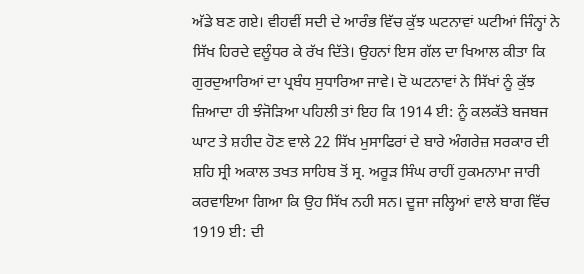ਅੱਡੇ ਬਣ ਗਏ। ਵੀਹਵੀਂ ਸਦੀ ਦੇ ਆਰੰਭ ਵਿੱਚ ਕੁੱਝ ਘਟਨਾਵਾਂ ਘਟੀਆਂ ਜਿੰਨ੍ਹਾਂ ਨੇ ਸਿੱਖ ਹਿਰਦੇ ਵਲੂੰਧਰ ਕੇ ਰੱਖ ਦਿੱਤੇ। ਉਹਨਾਂ ਇਸ ਗੱਲ ਦਾ ਖਿਆਲ ਕੀਤਾ ਕਿ ਗੁਰਦੁਆਰਿਆਂ ਦਾ ਪ੍ਰਬੰਧ ਸੁਧਾਰਿਆ ਜਾਵੇ। ਦੋ ਘਟਨਾਵਾਂ ਨੇ ਸਿੱਖਾਂ ਨੂੰ ਕੁੱਝ ਜ਼ਿਆਦਾ ਹੀ ਝੰਜੋੜਿਆ ਪਹਿਲੀ ਤਾਂ ਇਹ ਕਿ 1914 ਈ: ਨੂੰ ਕਲਕੱਤੇ ਬਜਬਜ ਘਾਟ ਤੇ ਸ਼ਹੀਦ ਹੋਣ ਵਾਲੇ 22 ਸਿੱਖ ਮੁਸਾਫਿਰਾਂ ਦੇ ਬਾਰੇ ਅੰਗਰੇਜ਼ ਸਰਕਾਰ ਦੀ ਸ਼ਹਿ ਸ੍ਰੀ ਅਕਾਲ ਤਖਤ ਸਾਹਿਬ ਤੋਂ ਸ੍ਰ. ਅਰੂੜ ਸਿੰਘ ਰਾਹੀਂ ਹੁਕਮਨਾਮਾ ਜਾਰੀ ਕਰਵਾਇਆ ਗਿਆ ਕਿ ਉਹ ਸਿੱਖ ਨਹੀ ਸਨ। ਦੂਜਾ ਜਲ੍ਹਿਆਂ ਵਾਲੇ ਬਾਗ ਵਿੱਚ 1919 ਈ: ਦੀ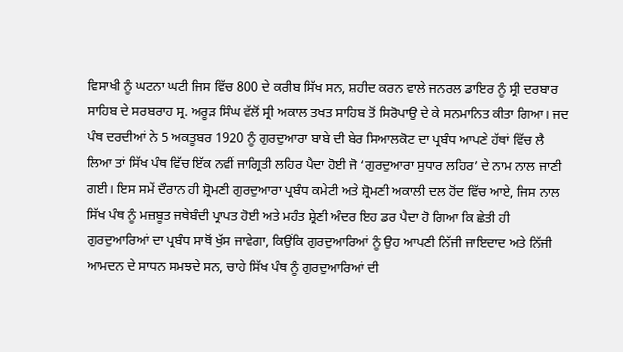ਵਿਸਾਖੀ ਨੂੰ ਘਟਨਾ ਘਟੀ ਜਿਸ ਵਿੱਚ 800 ਦੇ ਕਰੀਬ ਸਿੱਖ ਸਨ, ਸ਼ਹੀਦ ਕਰਨ ਵਾਲੇ ਜਨਰਲ ਡਾਇਰ ਨੂੰ ਸ੍ਰੀ ਦਰਬਾਰ ਸਾਹਿਬ ਦੇ ਸਰਬਰਾਹ ਸ੍ਰ. ਅਰੂੜ ਸਿੰਘ ਵੱਲੋਂ ਸ੍ਰੀ ਅਕਾਲ ਤਖਤ ਸਾਹਿਬ ਤੋਂ ਸਿਰੋਪਾਉ ਦੇ ਕੇ ਸਨਮਾਨਿਤ ਕੀਤਾ ਗਿਆ। ਜਦ ਪੰਥ ਦਰਦੀਆਂ ਨੇ 5 ਅਕਤੂਬਰ 1920 ਨੂੰ ਗੁਰਦੁਆਰਾ ਬਾਬੇ ਦੀ ਬੇਰ ਸਿਆਲਕੋਟ ਦਾ ਪ੍ਰਬੰਧ ਆਪਣੇ ਹੱਥਾਂ ਵਿੱਚ ਲੈ ਲਿਆ ਤਾਂ ਸਿੱਖ ਪੰਥ ਵਿੱਚ ਇੱਕ ਨਵੀਂ ਜਾਗ੍ਰਿਤੀ ਲਹਿਰ ਪੈਦਾ ਹੋਈ ਜੋ ‘ਗੁਰਦੁਆਰਾ ਸੁਧਾਰ ਲਹਿਰ’ ਦੇ ਨਾਮ ਨਾਲ ਜਾਣੀ ਗਈ। ਇਸ ਸਮੇਂ ਦੌਰਾਨ ਹੀ ਸ਼੍ਰੋਮਣੀ ਗੁਰਦੁਆਰਾ ਪ੍ਰਬੰਧ ਕਮੇਟੀ ਅਤੇ ਸ਼੍ਰੋਮਣੀ ਅਕਾਲੀ ਦਲ ਹੋਂਦ ਵਿੱਚ ਆਏ, ਜਿਸ ਨਾਲ ਸਿੱਖ ਪੰਥ ਨੂੰ ਮਜ਼ਬੂਤ ਜਥੇਬੰਦੀ ਪ੍ਰਾਪਤ ਹੋਈ ਅਤੇ ਮਹੰਤ ਸ਼੍ਰੇਣੀ ਅੰਦਰ ਇਹ ਡਰ ਪੈਦਾ ਹੋ ਗਿਆ ਕਿ ਛੇਤੀ ਹੀ ਗੁਰਦੁਆਰਿਆਂ ਦਾ ਪ੍ਰਬੰਧ ਸਾਥੋਂ ਖੁੱਸ ਜਾਵੇਗਾ, ਕਿਉਂਕਿ ਗੁਰਦੁਆਰਿਆਂ ਨੂੰ ਉਹ ਆਪਣੀ ਨਿੱਜੀ ਜਾਇਦਾਦ ਅਤੇ ਨਿੱਜੀ ਆਮਦਨ ਦੇ ਸਾਧਨ ਸਮਝਦੇ ਸਨ, ਚਾਹੇ ਸਿੱਖ ਪੰਥ ਨੂੰ ਗੁਰਦੁਆਰਿਆਂ ਦੀ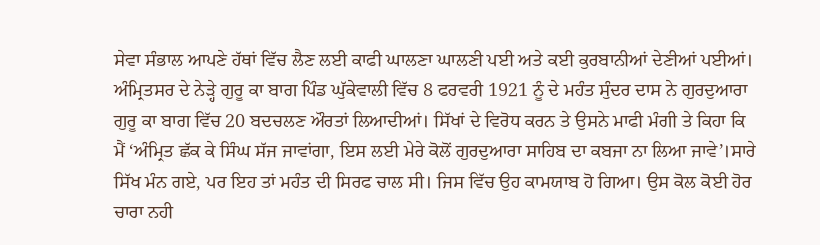ਸੇਵਾ ਸੰਭਾਲ ਆਪਣੇ ਹੱਥਾਂ ਵਿੱਚ ਲੈਣ ਲਈ ਕਾਫੀ ਘਾਲਣਾ ਘਾਲਣੀ ਪਈ ਅਤੇ ਕਈ ਕੁਰਬਾਨੀਆਂ ਦੇਣੀਆਂ ਪਈਆਂ। ਅੰਮ੍ਰਿਤਸਰ ਦੇ ਨੇੜ੍ਹੇ ਗੁਰੂ ਕਾ ਬਾਗ ਪਿੰਡ ਘੁੱਕੇਵਾਲੀ ਵਿੱਚ 8 ਫਰਵਰੀ 1921 ਨੂੰ ਦੇ ਮਹੰਤ ਸੁੰਦਰ ਦਾਸ ਨੇ ਗੁਰਦੁਆਰਾ ਗੁਰੂ ਕਾ ਬਾਗ ਵਿੱਚ 20 ਬਦਚਲਣ ਔਰਤਾਂ ਲਿਆਦੀਆਂ। ਸਿੱਖਾਂ ਦੇ ਵਿਰੋਧ ਕਰਨ ਤੇ ਉਸਨੇ ਮਾਫੀ ਮੰਗੀ ਤੇ ਕਿਹਾ ਕਿ ਮੈਂ ‘ਅੰਮ੍ਰਿਤ ਛੱਕ ਕੇ ਸਿੰਘ ਸੱਜ ਜਾਵਾਂਗਾ, ਇਸ ਲਈ ਮੇਰੇ ਕੋਲੋਂ ਗੁਰਦੁਆਰਾ ਸਾਹਿਬ ਦਾ ਕਬਜਾ ਨਾ ਲਿਆ ਜਾਵੇ’।ਸਾਰੇ ਸਿੱਖ ਮੰਨ ਗਏ, ਪਰ ਇਹ ਤਾਂ ਮਹੰਤ ਦੀ ਸਿਰਫ ਚਾਲ ਸੀ। ਜਿਸ ਵਿੱਚ ਉਹ ਕਾਮਯਾਬ ਹੋ ਗਿਆ। ਉਸ ਕੋਲ ਕੋਈ ਹੋਰ ਚਾਰਾ ਨਹੀ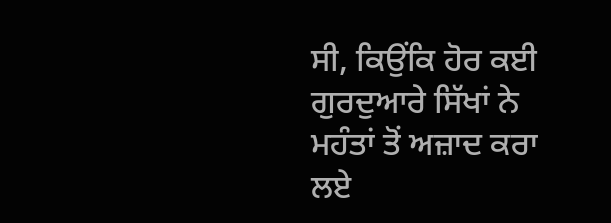ਸੀ, ਕਿਉਂਕਿ ਹੋਰ ਕਈ ਗੁਰਦੁਆਰੇ ਸਿੱਖਾਂ ਨੇ ਮਹੰਤਾਂ ਤੋਂ ਅਜ਼ਾਦ ਕਰਾ ਲਏ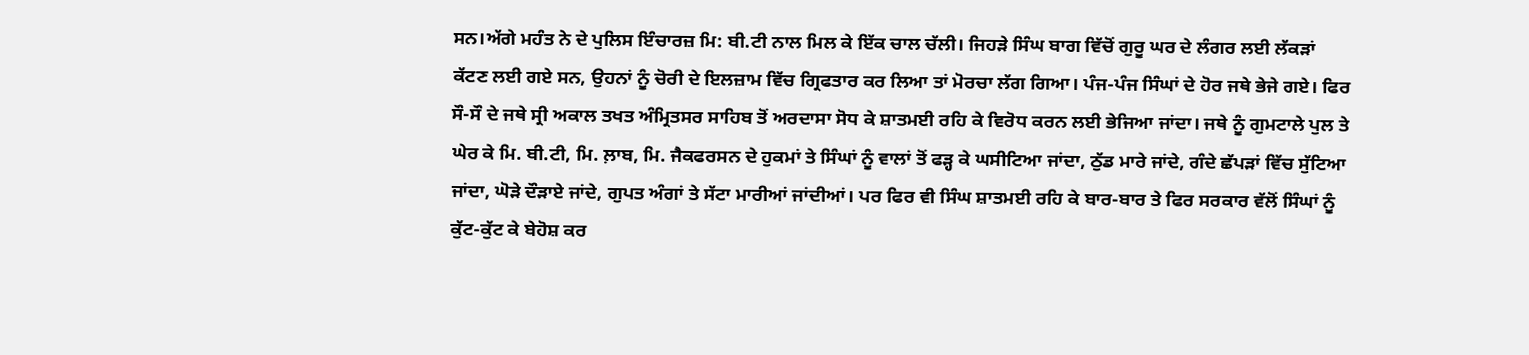ਸਨ।ਅੱਗੇ ਮਹੰਤ ਨੇ ਦੇ ਪੁਲਿਸ ਇੰਚਾਰਜ਼ ਮਿ: ਬੀ.ਟੀ ਨਾਲ ਮਿਲ ਕੇ ਇੱਕ ਚਾਲ ਚੱਲੀ। ਜਿਹੜੇ ਸਿੰਘ ਬਾਗ ਵਿੱਚੋਂ ਗੁਰੂ ਘਰ ਦੇ ਲੰਗਰ ਲਈ ਲੱਕੜਾਂ ਕੱਟਣ ਲਈ ਗਏ ਸਨ, ਉਹਨਾਂ ਨੂੰ ਚੋਰੀ ਦੇ ਇਲਜ਼ਾਮ ਵਿੱਚ ਗ੍ਰਿਫਤਾਰ ਕਰ ਲਿਆ ਤਾਂ ਮੋਰਚਾ ਲੱਗ ਗਿਆ। ਪੰਜ-ਪੰਜ ਸਿੰਘਾਂ ਦੇ ਹੋਰ ਜਥੇ ਭੇਜੇ ਗਏ। ਫਿਰ ਸੌ-ਸੌ ਦੇ ਜਥੇ ਸ੍ਰੀ ਅਕਾਲ ਤਖਤ ਅੰਮ੍ਰਿਤਸਰ ਸਾਹਿਬ ਤੋਂ ਅਰਦਾਸਾ ਸੋਧ ਕੇ ਸ਼ਾਤਮਈ ਰਹਿ ਕੇ ਵਿਰੋਧ ਕਰਨ ਲਈ ਭੇਜਿਆ ਜਾਂਦਾ। ਜਥੇ ਨੂੰ ਗੁਮਟਾਲੇ ਪੁਲ ਤੇ ਘੇਰ ਕੇ ਮਿ. ਬੀ.ਟੀ, ਮਿ. ਲ਼ਾਬ, ਮਿ. ਜੈਕਫਰਸਨ ਦੇ ਹੁਕਮਾਂ ਤੇ ਸਿੰਘਾਂ ਨੂੰ ਵਾਲਾਂ ਤੋਂ ਫੜ੍ਹ ਕੇ ਘਸੀਟਿਆ ਜਾਂਦਾ, ਠੁੱਡ ਮਾਰੇ ਜਾਂਦੇ, ਗੰਦੇ ਛੱਪੜਾਂ ਵਿੱਚ ਸੁੱਟਿਆ ਜਾਂਦਾ, ਘੋੜੇ ਦੌੜਾਏ ਜਾਂਦੇ, ਗੁਪਤ ਅੰਗਾਂ ਤੇ ਸੱਟਾ ਮਾਰੀਆਂ ਜਾਂਦੀਆਂ। ਪਰ ਫਿਰ ਵੀ ਸਿੰਘ ਸ਼ਾਤਮਈ ਰਹਿ ਕੇ ਬਾਰ-ਬਾਰ ਤੇ ਫਿਰ ਸਰਕਾਰ ਵੱਲੋਂ ਸਿੰਘਾਂ ਨੂੰ ਕੁੱਟ-ਕੁੱਟ ਕੇ ਬੇਹੋਸ਼ ਕਰ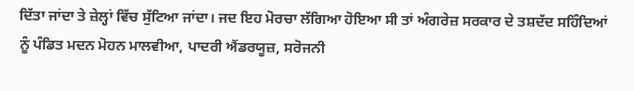ਦਿੱਤਾ ਜਾਂਦਾ ਤੇ ਜ਼ੇਲ੍ਹਾਂ ਵਿੱਚ ਸੁੱਟਿਆ ਜਾਂਦਾ। ਜਦ ਇਹ ਮੋਰਚਾ ਲੱਗਿਆ ਹੋਇਆ ਸੀ ਤਾਂ ਅੰਗਰੇਜ਼ ਸਰਕਾਰ ਦੇ ਤਸ਼ਦੱਦ ਸਹਿੰਦਿਆਂ ਨੂੰ ਪੰਡਿਤ ਮਦਨ ਮੋਹਨ ਮਾਲਵੀਆ, ਪਾਦਰੀ ਐਂਡਰਯੂਜ਼, ਸਰੋਜਨੀ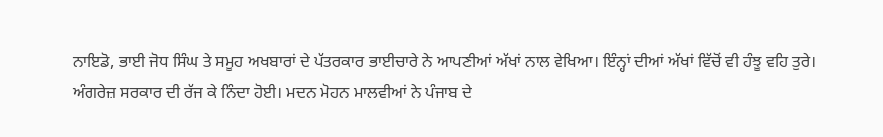ਨਾਇਡੋ, ਭਾਈ ਜੋਧ ਸਿੰਘ ਤੇ ਸਮੂਹ ਅਖਬਾਰਾਂ ਦੇ ਪੱਤਰਕਾਰ ਭਾਈਚਾਰੇ ਨੇ ਆਪਣੀਆਂ ਅੱਖਾਂ ਨਾਲ ਵੇਖਿਆ। ਇੰਨ੍ਹਾਂ ਦੀਆਂ ਅੱਖਾਂ ਵਿੱਚੋਂ ਵੀ ਹੰਝੂ ਵਹਿ ਤੁਰੇ। ਅੰਗਰੇਜ਼ ਸਰਕਾਰ ਦੀ ਰੱਜ ਕੇ ਨਿੰਦਾ ਹੋਈ। ਮਦਨ ਮੋਹਨ ਮਾਲਵੀਆਂ ਨੇ ਪੰਜਾਬ ਦੇ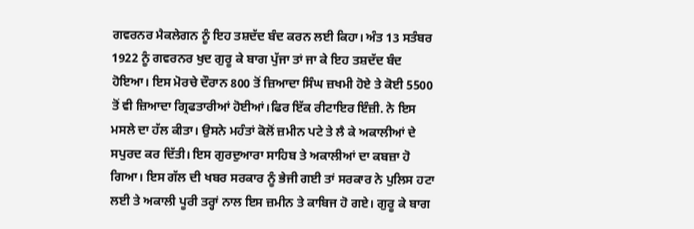ਗਵਰਨਰ ਮੈਕਲੇਗਨ ਨੂੰ ਇਹ ਤਸ਼ਦੱਦ ਬੰਦ ਕਰਨ ਲਈ ਕਿਹਾ। ਅੰਤ 13 ਸਤੰਬਰ 1922 ਨੂੰ ਗਵਰਨਰ ਖੁਦ ਗੁਰੂ ਕੇ ਬਾਗ ਪੁੱਜਾ ਤਾਂ ਜਾ ਕੇ ਇਹ ਤਸ਼ਦੱਦ ਬੰਦ ਹੋਇਆ। ਇਸ ਮੋਰਚੇ ਦੌਰਾਨ 800 ਤੋਂ ਜ਼ਿਆਦਾ ਸਿੰਘ ਜ਼ਖਮੀ ਹੋਏ ਤੇ ਕੋਈ 5500 ਤੋਂ ਵੀ ਜ਼ਿਆਦਾ ਗ੍ਰਿਫਤਾਰੀਆਂ ਹੋਈਆਂ।ਫਿਰ ਇੱਕ ਰੀਟਾਇਰ ਇੰਜ਼ੀ. ਨੇ ਇਸ ਮਸਲੇ ਦਾ ਹੱਲ ਕੀਤਾ। ਉਸਨੇ ਮਹੰਤਾਂ ਕੋਲੋਂ ਜ਼ਮੀਨ ਪਟੇ ਤੇ ਲੈ ਕੇ ਅਕਾਲੀਆਂ ਦੇ ਸਪੁਰਦ ਕਰ ਦਿੱਤੀ। ਇਸ ਗੁਰਦੁਆਰਾ ਸਾਹਿਬ ਤੇ ਅਕਾਲੀਆਂ ਦਾ ਕਬਜ਼ਾ ਹੋ ਗਿਆ। ਇਸ ਗੱਲ ਦੀ ਖਬਰ ਸਰਕਾਰ ਨੂੰ ਭੇਜੀ ਗਈ ਤਾਂ ਸਰਕਾਰ ਨੇ ਪੁਲਿਸ ਹਟਾ ਲਈ ਤੇ ਅਕਾਲੀ ਪੂਰੀ ਤਰ੍ਹਾਂ ਨਾਲ ਇਸ ਜ਼ਮੀਨ ਤੇ ਕਾਬਿਜ ਹੋ ਗਏ। ਗੁਰੂ ਕੇ ਬਾਗ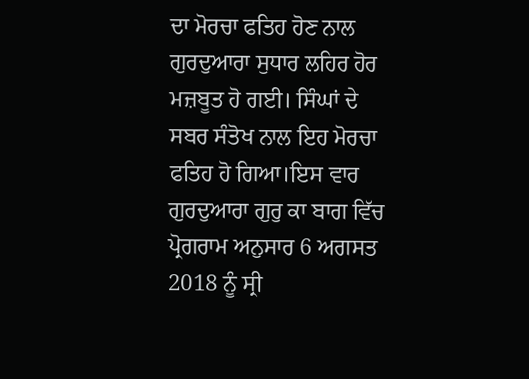ਦਾ ਮੋਰਚਾ ਫਤਿਹ ਹੋਣ ਨਾਲ ਗੁਰਦੁਆਰਾ ਸੁਧਾਰ ਲਹਿਰ ਹੋਰ ਮਜ਼ਬੂਤ ਹੋ ਗਈ। ਸਿੰਘਾਂ ਦੇ ਸਬਰ ਸੰਤੋਖ ਨਾਲ ਇਹ ਮੋਰਚਾ ਫਤਿਹ ਹੋ ਗਿਆ।ਇਸ ਵਾਰ ਗੁਰਦੁਆਰਾ ਗੁਰੁ ਕਾ ਬਾਗ ਵਿੱਚ ਪ੍ਰੋਗਰਾਮ ਅਨੁਸਾਰ 6 ਅਗਸਤ 2018 ਨੂੰ ਸ੍ਰੀ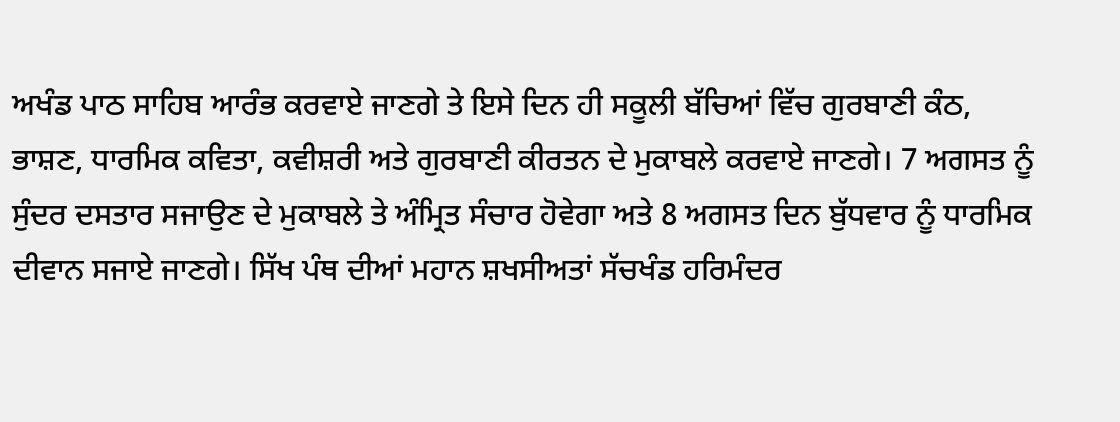ਅਖੰਡ ਪਾਠ ਸਾਹਿਬ ਆਰੰਭ ਕਰਵਾਏ ਜਾਣਗੇ ਤੇ ਇਸੇ ਦਿਨ ਹੀ ਸਕੂਲੀ ਬੱਚਿਆਂ ਵਿੱਚ ਗੁਰਬਾਣੀ ਕੰਠ, ਭਾਸ਼ਣ, ਧਾਰਮਿਕ ਕਵਿਤਾ, ਕਵੀਸ਼ਰੀ ਅਤੇ ਗੁਰਬਾਣੀ ਕੀਰਤਨ ਦੇ ਮੁਕਾਬਲੇ ਕਰਵਾਏ ਜਾਣਗੇ। 7 ਅਗਸਤ ਨੂੰ ਸੁੰਦਰ ਦਸਤਾਰ ਸਜਾਉਣ ਦੇ ਮੁਕਾਬਲੇ ਤੇ ਅੰਮ੍ਰਿਤ ਸੰਚਾਰ ਹੋਵੇਗਾ ਅਤੇ 8 ਅਗਸਤ ਦਿਨ ਬੁੱਧਵਾਰ ਨੂੰ ਧਾਰਮਿਕ ਦੀਵਾਨ ਸਜਾਏ ਜਾਣਗੇ। ਸਿੱਖ ਪੰਥ ਦੀਆਂ ਮਹਾਨ ਸ਼ਖਸੀਅਤਾਂ ਸੱਚਖੰਡ ਹਰਿਮੰਦਰ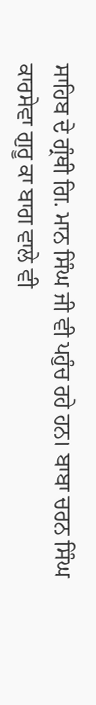ਸਾਹਿਬ ਦੇ ਗ੍ਰੰਥੀ ਗਿ. ਮਾਨ ਸਿੰਘ ਜੀ ਵੀ ਪਹੁੰਚ ਰਹੇ ਹਨ। ਬਾਬਾ ਚਰਨ ਸਿੰਘ ਕਾਰਸੇਵਾ ਗੁਰੂ ਕਾ ਬਾਗ ਵਾਲੇ ਵੀ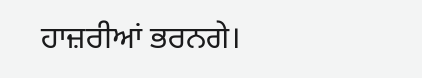ਹਾਜ਼ਰੀਆਂ ਭਰਨਗੇ।